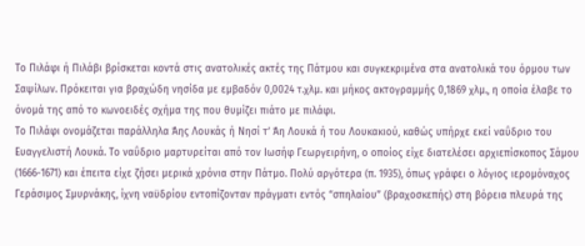Το Πιλάφι ή Πιλάβι βρίσκεται κοντά στις ανατολικές ακτές της Πάτμου και συγκεκριμένα στα ανατολικά του όρμου των Σαψίλων. Πρόκειται για βραχώδη νησίδα με εμβαδόν 0,0024 τ.χλμ. και μήκος ακτογραμμής 0,1869 χλμ., η οποία έλαβε το όνομά της από το κωνοειδές σχήμα της που θυμίζει πιάτο με πιλάφι.
Το Πιλάφι ονομάζεται παράλληλα Άης Λουκάς ή Νησί τ’ Άη Λουκά ή του Λουκακιού, καθώς υπήρχε εκεί ναΰδριο του Ευαγγελιστή Λουκά. Το ναΰδριο μαρτυρείται από τον Ιωσήφ Γεωργειρήνη, ο οποίος είχε διατελέσει αρχιεπίσκοπος Σάμου (1666-1671) και έπειτα είχε ζήσει μερικά χρόνια στην Πάτμο. Πολύ αργότερα (π. 1935), όπως γράφει ο λόγιος ιερομόναχος Γεράσιμος Σμυρνάκης, ίχνη ναϋδρίου εντοπίζονταν πράγματι εντός “σπηλαίου” (βραχοσκεπής) στη βόρεια πλευρά της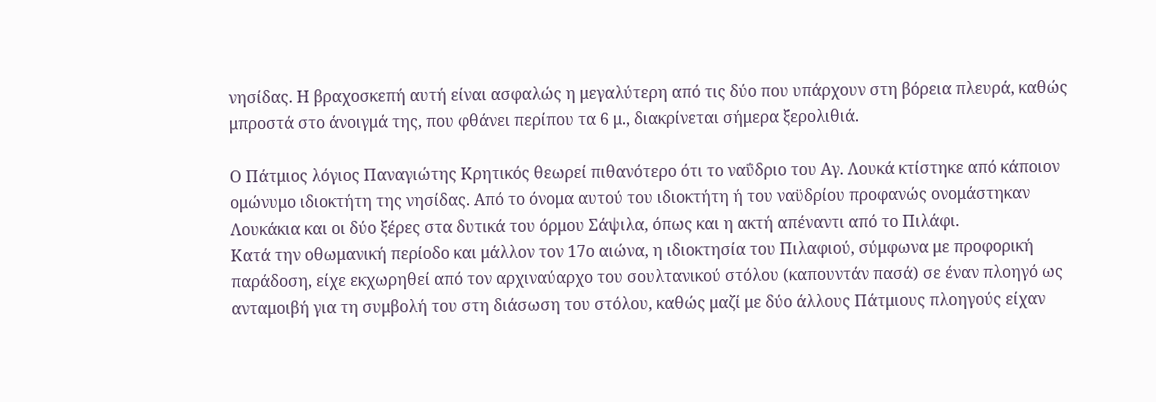νησίδας. Η βραχοσκεπή αυτή είναι ασφαλώς η μεγαλύτερη από τις δύο που υπάρχουν στη βόρεια πλευρά, καθώς μπροστά στο άνοιγμά της, που φθάνει περίπου τα 6 μ., διακρίνεται σήμερα ξερολιθιά.

Ο Πάτμιος λόγιος Παναγιώτης Κρητικός θεωρεί πιθανότερο ότι το ναΰδριο του Αγ. Λουκά κτίστηκε από κάποιον ομώνυμο ιδιοκτήτη της νησίδας. Από το όνομα αυτού του ιδιοκτήτη ή του ναϋδρίου προφανώς ονομάστηκαν Λουκάκια και οι δύο ξέρες στα δυτικά του όρμου Σάψιλα, όπως και η ακτή απέναντι από το Πιλάφι.
Κατά την οθωμανική περίοδο και μάλλον τον 17ο αιώνα, η ιδιοκτησία του Πιλαφιού, σύμφωνα με προφορική παράδοση, είχε εκχωρηθεί από τον αρχιναύαρχο του σουλτανικού στόλου (καπουντάν πασά) σε έναν πλοηγό ως ανταμοιβή για τη συμβολή του στη διάσωση του στόλου, καθώς μαζί με δύο άλλους Πάτμιους πλοηγούς είχαν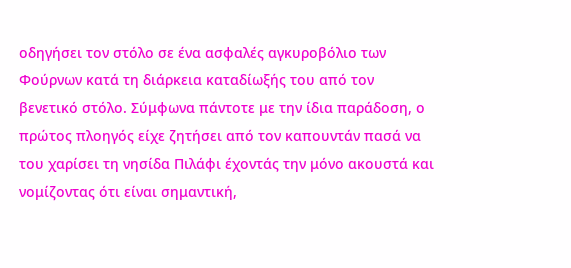οδηγήσει τον στόλο σε ένα ασφαλές αγκυροβόλιο των Φούρνων κατά τη διάρκεια καταδίωξής του από τον βενετικό στόλο. Σύμφωνα πάντοτε με την ίδια παράδοση, ο πρώτος πλοηγός είχε ζητήσει από τον καπουντάν πασά να του χαρίσει τη νησίδα Πιλάφι έχοντάς την μόνο ακουστά και νομίζοντας ότι είναι σημαντική,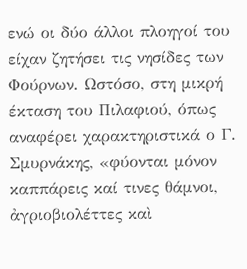ενώ οι δύο άλλοι πλοηγοί του είχαν ζητήσει τις νησίδες των Φούρνων. Ωστόσο, στη μικρή έκταση του Πιλαφιού, όπως αναφέρει χαρακτηριστικά ο Γ. Σμυρνάκης, «φύονται μόνον καππάρεις καί τινες θάμνοι, ἀγριοβιολέττες καὶ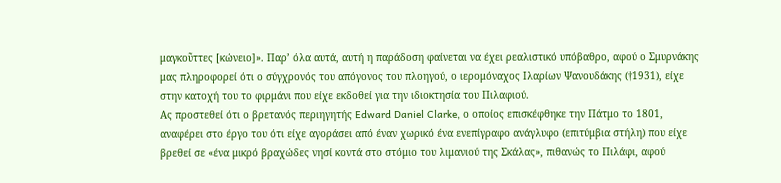μαγκοῦττες [κώνειο]». Παρ’ όλα αυτά, αυτή η παράδοση φαίνεται να έχει ρεαλιστικό υπόβαθρο, αφού ο Σμυρνάκης μας πληροφορεί ότι ο σύγχρονός του απόγονος του πλοηγού, ο ιερομόναχος Ιλαρίων Ψανουδάκης (†1931), είχε στην κατοχή του το φιρμάνι που είχε εκδοθεί για την ιδιοκτησία του Πιλαφιού.
Ας προστεθεί ότι ο βρετανός περιηγητής Edward Daniel Clarke, ο οποίος επισκέφθηκε την Πάτμο το 1801, αναφέρει στο έργο του ότι είχε αγοράσει από έναν χωρικό ένα ενεπίγραφο ανάγλυφο (επιτύμβια στήλη) που είχε βρεθεί σε «ένα μικρό βραχώδες νησί κοντά στο στόμιο του λιμανιού της Σκάλας», πιθανώς το Πιλάφι, αφού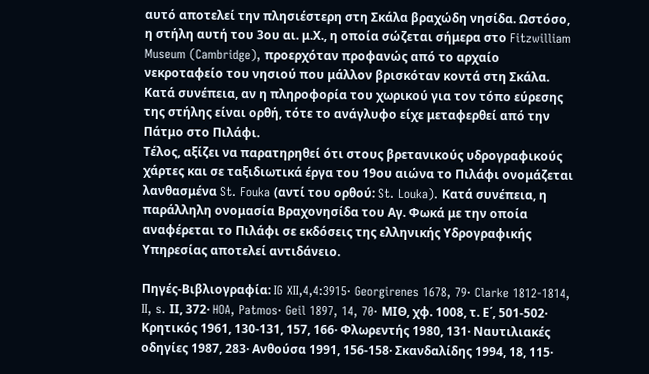αυτό αποτελεί την πλησιέστερη στη Σκάλα βραχώδη νησίδα. Ωστόσο, η στήλη αυτή του 3ου αι. μ.Χ., η οποία σώζεται σήμερα στο Fitzwilliam Museum (Cambridge), προερχόταν προφανώς από το αρχαίο νεκροταφείο του νησιού που μάλλον βρισκόταν κοντά στη Σκάλα. Κατά συνέπεια, αν η πληροφορία του χωρικού για τον τόπο εύρεσης της στήλης είναι ορθή, τότε το ανάγλυφο είχε μεταφερθεί από την Πάτμο στο Πιλάφι.
Τέλος, αξίζει να παρατηρηθεί ότι στους βρετανικούς υδρογραφικούς χάρτες και σε ταξιδιωτικά έργα του 19ου αιώνα το Πιλάφι ονομάζεται λανθασμένα St. Fouka (αντί του ορθού: St. Louka). Κατά συνέπεια, η παράλληλη ονομασία Βραχονησίδα του Αγ. Φωκά με την οποία αναφέρεται το Πιλάφι σε εκδόσεις της ελληνικής Υδρογραφικής Υπηρεσίας αποτελεί αντιδάνειο.

Πηγές-Βιβλιογραφία: IG XII,4,4:3915· Georgirenes 1678, 79· Clarke 1812-1814, II, s. ΙI, 372· HOA, Patmos· Geil 1897, 14, 70· ΜΙΘ, χφ. 1008, τ. Ε΄, 501-502· Κρητικός 1961, 130-131, 157, 166· Φλωρεντής 1980, 131· Ναυτιλιακές οδηγίες 1987, 283· Ανθούσα 1991, 156-158· Σκανδαλίδης 1994, 18, 115·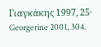Γιαγκάκης 1997, 25· Georgerine 2001, 304.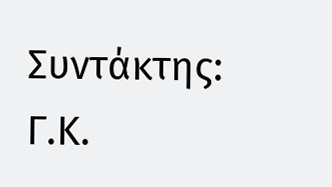Συντάκτης: Γ.Κ.